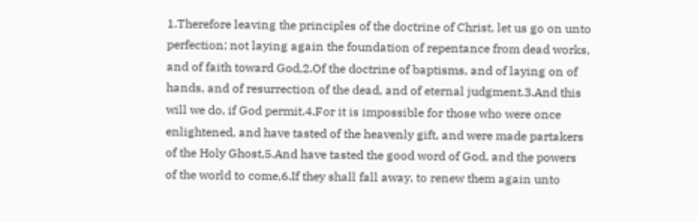1.Therefore leaving the principles of the doctrine of Christ, let us go on unto perfection; not laying again the foundation of repentance from dead works, and of faith toward God,2.Of the doctrine of baptisms, and of laying on of hands, and of resurrection of the dead, and of eternal judgment.3.And this will we do, if God permit.4.For it is impossible for those who were once enlightened, and have tasted of the heavenly gift, and were made partakers of the Holy Ghost,5.And have tasted the good word of God, and the powers of the world to come,6.If they shall fall away, to renew them again unto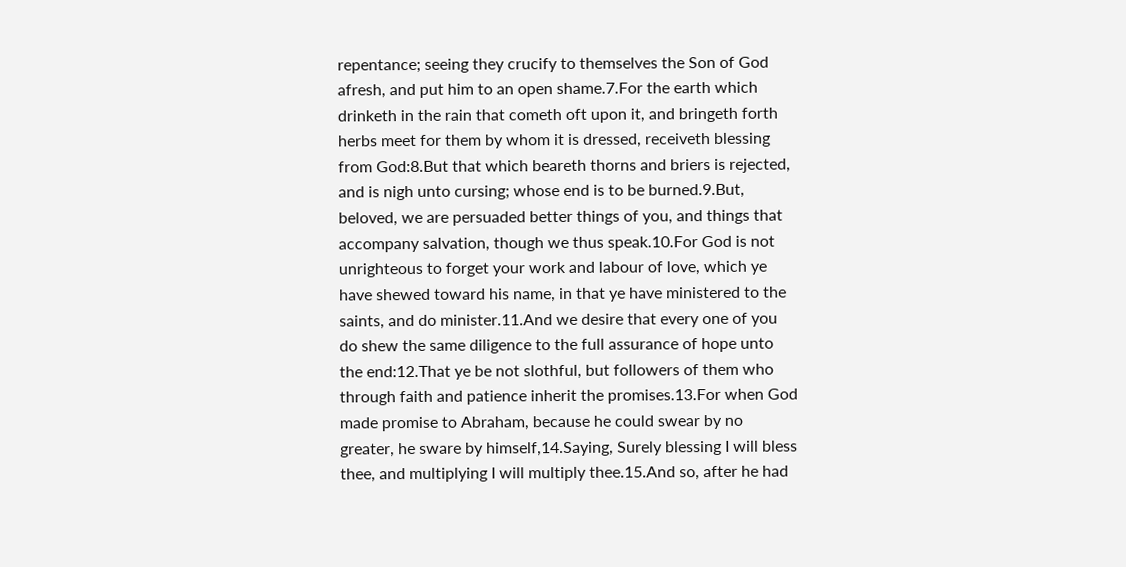repentance; seeing they crucify to themselves the Son of God afresh, and put him to an open shame.7.For the earth which drinketh in the rain that cometh oft upon it, and bringeth forth herbs meet for them by whom it is dressed, receiveth blessing from God:8.But that which beareth thorns and briers is rejected, and is nigh unto cursing; whose end is to be burned.9.But, beloved, we are persuaded better things of you, and things that accompany salvation, though we thus speak.10.For God is not unrighteous to forget your work and labour of love, which ye have shewed toward his name, in that ye have ministered to the saints, and do minister.11.And we desire that every one of you do shew the same diligence to the full assurance of hope unto the end:12.That ye be not slothful, but followers of them who through faith and patience inherit the promises.13.For when God made promise to Abraham, because he could swear by no greater, he sware by himself,14.Saying, Surely blessing I will bless thee, and multiplying I will multiply thee.15.And so, after he had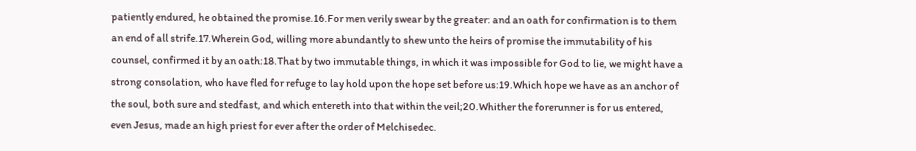patiently endured, he obtained the promise.16.For men verily swear by the greater: and an oath for confirmation is to them an end of all strife.17.Wherein God, willing more abundantly to shew unto the heirs of promise the immutability of his counsel, confirmed it by an oath:18.That by two immutable things, in which it was impossible for God to lie, we might have a strong consolation, who have fled for refuge to lay hold upon the hope set before us:19.Which hope we have as an anchor of the soul, both sure and stedfast, and which entereth into that within the veil;20.Whither the forerunner is for us entered, even Jesus, made an high priest for ever after the order of Melchisedec.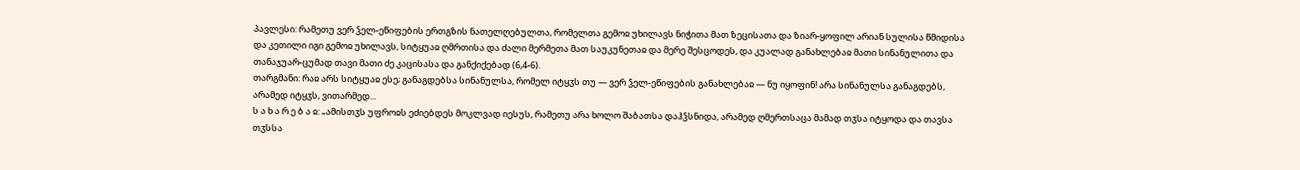პავლესი: რამეთუ ვერ ჴელ-ეწიფების ერთგზის ნათელღებულთა, რომელთა გემოჲ უხილავს ნიჭითა მათ ზეცისათა და ზიარ-ყოფილ არიან სულისა წმიდისა და კეთილი იგი გემოჲ უხილავს, სიტყუაჲ ღმრთისა და ძალი მერმეთა მათ საუკუნეთაჲ და მერე შესცოდეს, და კუალად განახლებაჲ მათი სინანულითა და თანაჯუარ-ცუმად თავი მათი ძე კაცისასა და განქიქებად (6,4-6).
თარგმანი: რაჲ არს სიტყუაჲ ესე; განაგდებსა სინანულსა, რომელ იტყჳს თუ — ვერ ჴელ-ეწიფების განახლებაჲ — ნუ იყოფინ! არა სინანულსა განაგდებს, არამედ იტყჳს, ვითარმედ...
ს ა ხ ა რ ე ბ ა ჲ: „ამისთჳს უფროჲს ეძიებდეს მოკლვად იესუს, რამეთუ არა ხოლო შაბათსა დაჰჴსნიდა, არამედ ღმერთსაცა მამად თჳსა იტყოდა და თავსა თჳსსა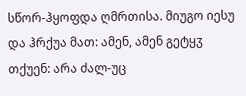სწორ-ჰყოფდა ღმრთისა. მიუგო იესუ და ჰრქუა მათ: ამენ, ამენ გეტყჳ თქუენ: არა ძალ-უც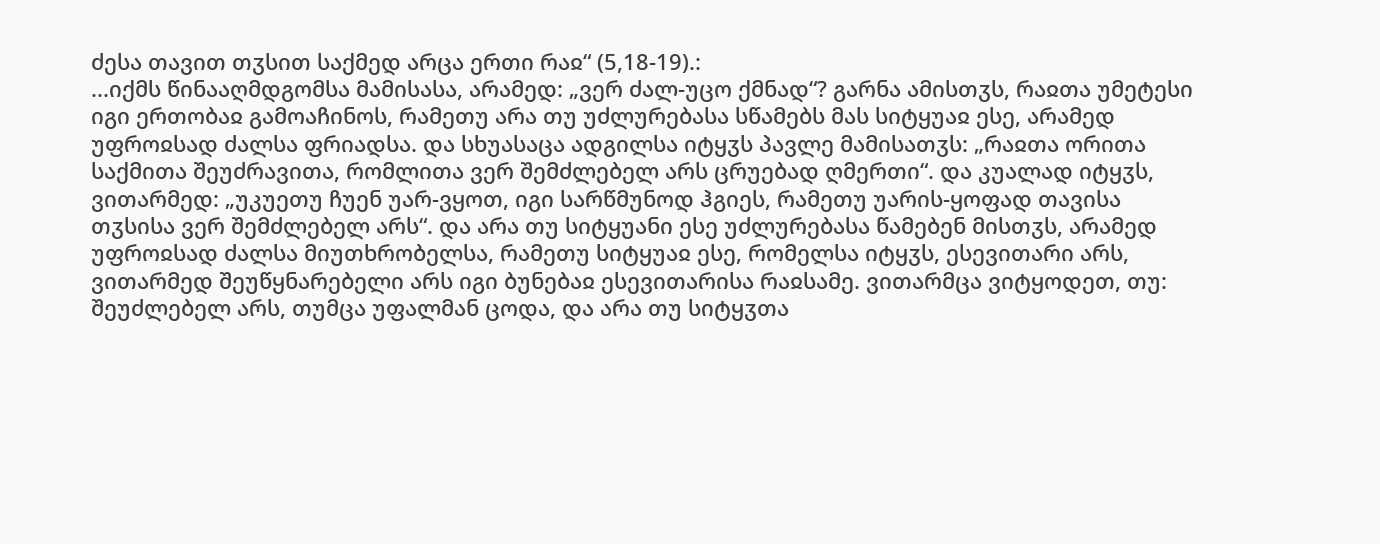ძესა თავით თჳსით საქმედ არცა ერთი რაჲ“ (5,18-19).:
...იქმს წინააღმდგომსა მამისასა, არამედ: „ვერ ძალ-უცო ქმნად“? გარნა ამისთჳს, რაჲთა უმეტესი იგი ერთობაჲ გამოაჩინოს, რამეთუ არა თუ უძლურებასა სწამებს მას სიტყუაჲ ესე, არამედ უფროჲსად ძალსა ფრიადსა. და სხუასაცა ადგილსა იტყჳს პავლე მამისათჳს: „რაჲთა ორითა საქმითა შეუძრავითა, რომლითა ვერ შემძლებელ არს ცრუებად ღმერთი“. და კუალად იტყჳს, ვითარმედ: „უკუეთუ ჩუენ უარ-ვყოთ, იგი სარწმუნოდ ჰგიეს, რამეთუ უარის-ყოფად თავისა თჳსისა ვერ შემძლებელ არს“. და არა თუ სიტყუანი ესე უძლურებასა წამებენ მისთჳს, არამედ უფროჲსად ძალსა მიუთხრობელსა, რამეთუ სიტყუაჲ ესე, რომელსა იტყჳს, ესევითარი არს, ვითარმედ შეუწყნარებელი არს იგი ბუნებაჲ ესევითარისა რაჲსამე. ვითარმცა ვიტყოდეთ, თუ: შეუძლებელ არს, თუმცა უფალმან ცოდა, და არა თუ სიტყჳთა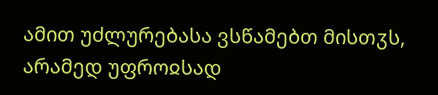ამით უძლურებასა ვსწამებთ მისთჳს, არამედ უფროჲსად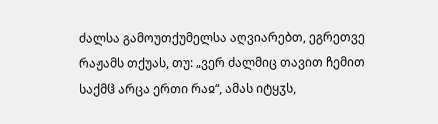ძალსა გამოუთქუმელსა აღვიარებთ, ეგრეთვე რაჟამს თქუას, თუ: „ვერ ძალმიც თავით ჩემით საქმჱ არცა ერთი რაჲ“, ამას იტყჳს,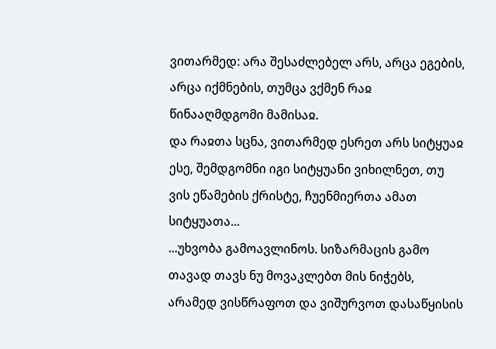ვითარმედ: არა შესაძლებელ არს, არცა ეგების, არცა იქმნების, თუმცა ვქმენ რაჲ წინააღმდგომი მამისაჲ.
და რაჲთა სცნა, ვითარმედ ესრეთ არს სიტყუაჲ ესე, შემდგომნი იგი სიტყუანი ვიხილნეთ, თუ ვის ეწამების ქრისტე, ჩუენმიერთა ამათ სიტყუათა...
...უხვობა გამოავლინოს. სიზარმაცის გამო თავად თავს ნუ მოვაკლებთ მის ნიჭებს, არამედ ვისწრაფოთ და ვიშურვოთ დასაწყისის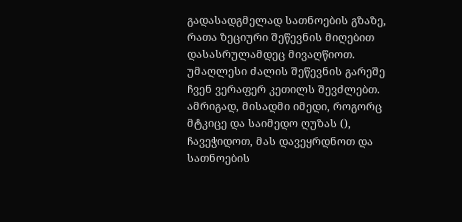გადასადგმელად სათნოების გზაზე, რათა ზეციური შეწევნის მიღებით დასასრულამდეც მივაღწიოთ. უმაღლესი ძალის შეწევნის გარეშე ჩვენ ვერაფერ კეთილს შევძლებთ. ამრიგად, მისადმი იმედი, როგორც მტკიცე და საიმედო ღუზას (), ჩავეჭიდოთ, მას დავეყრდნოთ და სათნოების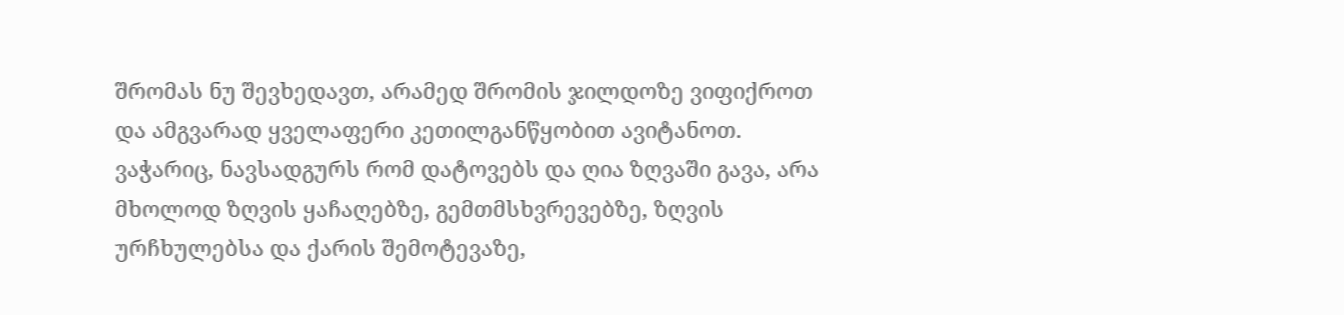შრომას ნუ შევხედავთ, არამედ შრომის ჯილდოზე ვიფიქროთ და ამგვარად ყველაფერი კეთილგანწყობით ავიტანოთ. ვაჭარიც, ნავსადგურს რომ დატოვებს და ღია ზღვაში გავა, არა მხოლოდ ზღვის ყაჩაღებზე, გემთმსხვრევებზე, ზღვის ურჩხულებსა და ქარის შემოტევაზე,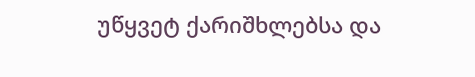უწყვეტ ქარიშხლებსა და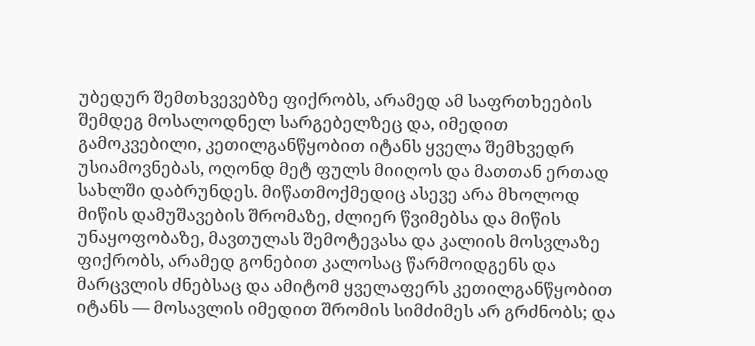უბედურ შემთხვევებზე ფიქრობს, არამედ ამ საფრთხეების შემდეგ მოსალოდნელ სარგებელზეც და, იმედით გამოკვებილი, კეთილგანწყობით იტანს ყველა შემხვედრ უსიამოვნებას, ოღონდ მეტ ფულს მიიღოს და მათთან ერთად სახლში დაბრუნდეს. მიწათმოქმედიც ასევე არა მხოლოდ მიწის დამუშავების შრომაზე, ძლიერ წვიმებსა და მიწის უნაყოფობაზე, მავთულას შემოტევასა და კალიის მოსვლაზე ფიქრობს, არამედ გონებით კალოსაც წარმოიდგენს და მარცვლის ძნებსაც და ამიტომ ყველაფერს კეთილგანწყობით იტანს — მოსავლის იმედით შრომის სიმძიმეს არ გრძნობს; და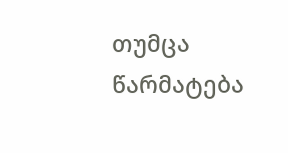თუმცა წარმატება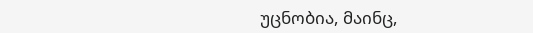უცნობია, მაინც,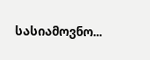სასიამოვნო...